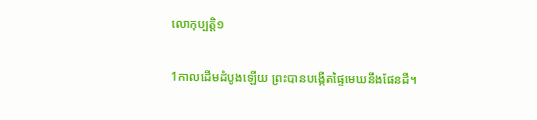លោកុប្បត្តិ១

1កាលដើមដំបូងឡើយ ព្រះបានបង្កើតផ្ទៃមេឃនឹងផែនដី។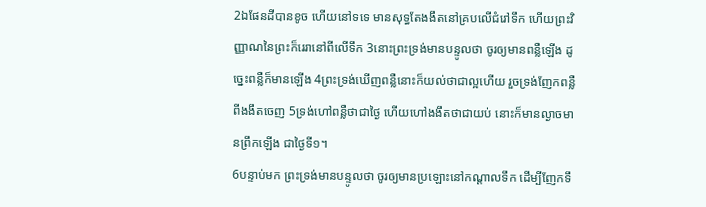2ឯផែនដីបានខូច ហើយនៅទទេ មានសុទ្ធតែងងឹតនៅគ្របលើជំរៅទឹក ហើយព្រះ‌វិញ្ញាណនៃព្រះក៏រេរានៅពីលើទឹក 3នោះព្រះ‌ទ្រង់មានបន្ទូលថា ចូរឲ្យមានពន្លឺឡើង ដូច្នេះពន្លឺក៏មានឡើង 4ព្រះ‌ទ្រង់ឃើញពន្លឺនោះក៏យល់ថាជាល្អហើយ រួចទ្រង់ញែកពន្លឺពីងងឹតចេញ 5ទ្រង់ហៅពន្លឺថាជាថ្ងៃ ហើយហៅងងឹតថាជាយប់ នោះក៏មានល្ងាចមានព្រឹកឡើង ជាថ្ងៃទី១។
6បន្ទាប់មក ព្រះ‌ទ្រង់មានបន្ទូលថា ចូរឲ្យមានប្រឡោះនៅកណ្តាលទឹក ដើម្បីញែកទឹ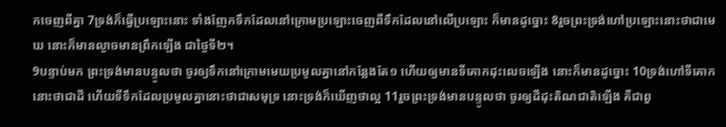កចេញពីគ្នា 7ទ្រង់ក៏ធ្វើប្រឡោះនោះ ទាំងញែកទឹកដែលនៅក្រោមប្រឡោះចេញពីទឹកដែលនៅលើប្រឡោះ ក៏មានដូច្នោះ 8រួចព្រះ‌ទ្រង់ហៅប្រឡោះនោះថាជាមេឃ នោះក៏មានល្ងាចមានព្រឹកឡើង ជាថ្ងៃទី២។
9បន្ទាប់មក ព្រះ‌ទ្រង់មានបន្ទូលថា ចូរឲ្យទឹកនៅក្រោមមេឃប្រមូលគ្នានៅកន្លែងតែ១ ហើយឲ្យមានទីគោកដុះលេចឡើង នោះក៏មានដូច្នោះ 10ទ្រង់ហៅទីគោកនោះថាជាដី ហើយទីទឹកដែលប្រមូលគ្នានោះថាជាសមុទ្រ នោះទ្រង់ក៏ឃើញថាល្អ 11រួចព្រះ‌ទ្រង់មានបន្ទូលថា ចូរឲ្យដីដុះតិណ‌ជាតិឡើង គឺជាពួ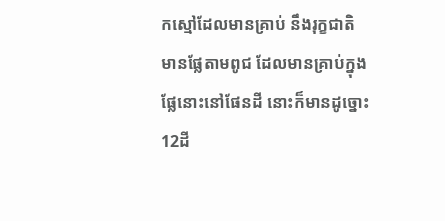កស្មៅដែលមានគ្រាប់ នឹងរុក្ខជាតិមានផ្លែតាមពូជ ដែលមានគ្រាប់ក្នុងផ្លែនោះនៅផែនដី នោះក៏មានដូច្នោះ 12ដី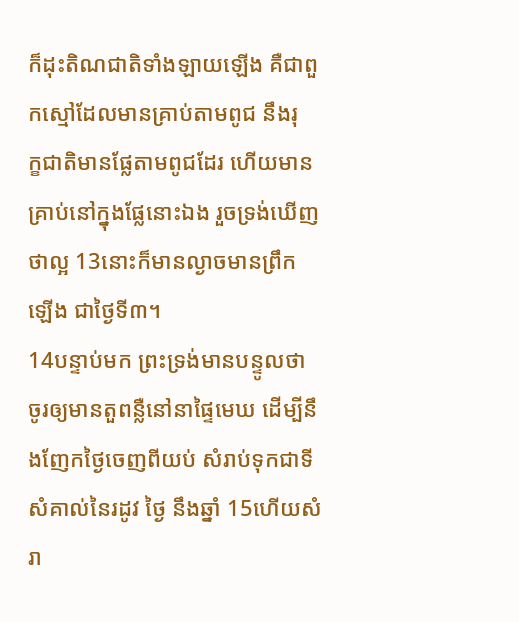ក៏ដុះតិណ‌ជាតិទាំង‌ឡាយឡើង គឺជាពួកស្មៅដែលមានគ្រាប់តាមពូជ នឹងរុក្ខ‌ជាតិមានផ្លែតាមពូជដែរ ហើយមានគ្រាប់នៅក្នុងផ្លែនោះឯង រួចទ្រង់ឃើញថាល្អ 13នោះក៏មានល្ងាចមានព្រឹកឡើង ជាថ្ងៃទី៣។
14បន្ទាប់មក ព្រះ‌ទ្រង់មានបន្ទូលថា ចូរឲ្យមានតួពន្លឺនៅនាផ្ទៃមេឃ ដើម្បីនឹងញែកថ្ងៃចេញពីយប់ សំរាប់ទុកជាទីសំគាល់នៃរដូវ ថ្ងៃ នឹងឆ្នាំ 15ហើយសំរា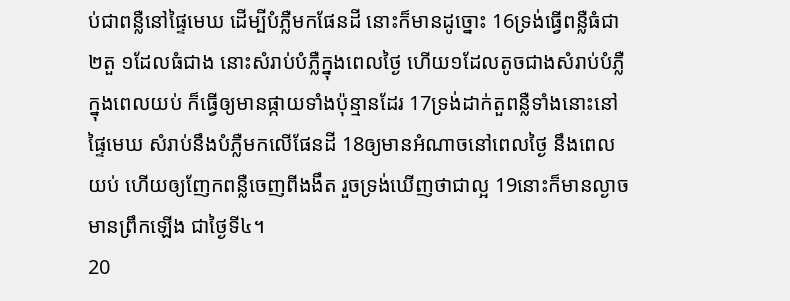ប់ជាពន្លឺនៅផ្ទៃមេឃ ដើម្បីបំភ្លឺមកផែនដី នោះក៏មានដូច្នោះ 16ទ្រង់ធ្វើពន្លឺធំជា២តួ ១ដែលធំជាង នោះសំរាប់បំភ្លឺក្នុងពេលថ្ងៃ ហើយ១ដែលតូចជាងសំរាប់បំភ្លឺក្នុងពេលយប់ ក៏ធ្វើឲ្យមានផ្កាយទាំងប៉ុន្មានដែរ 17ទ្រង់ដាក់តួពន្លឺទាំងនោះនៅផ្ទៃមេឃ សំរាប់នឹងបំភ្លឺមកលើផែនដី 18ឲ្យមានអំណាចនៅពេលថ្ងៃ នឹងពេលយប់ ហើយឲ្យញែកពន្លឺចេញពីងងឹត រួចទ្រង់ឃើញថាជាល្អ 19នោះក៏មានល្ងាច មានព្រឹកឡើង ជាថ្ងៃទី៤។
20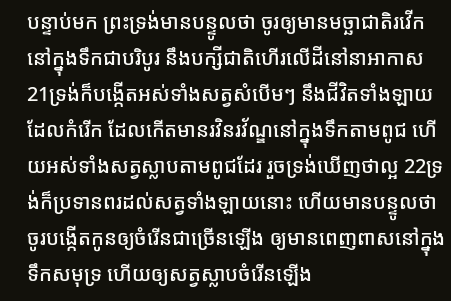បន្ទាប់មក ព្រះ‌ទ្រង់មានបន្ទូលថា ចូរឲ្យមានមច្ឆា‌ជាតិរវើកនៅក្នុងទឹកជាបរិបូរ នឹងបក្សីជាតិហើរលើដីនៅនាអាកាស 21ទ្រង់ក៏បង្កើតអស់ទាំងសត្វសំបើមៗ នឹងជីវិតទាំង‌ឡាយដែលកំរើក ដែលកើតមានរវិន‌រវ័ណ្ឌនៅក្នុងទឹកតាមពូជ ហើយអស់ទាំងសត្វស្លាបតាមពូជដែរ រួចទ្រង់ឃើញថាល្អ 22ទ្រង់ក៏ប្រទានពរដល់សត្វទាំង‌ឡាយនោះ ហើយមានបន្ទូលថា ចូរបង្កើតកូនឲ្យចំរើនជាច្រើនឡើង ឲ្យមានពេញ‌ពាសនៅក្នុងទឹកសមុទ្រ ហើយឲ្យសត្វស្លាបចំរើនឡើង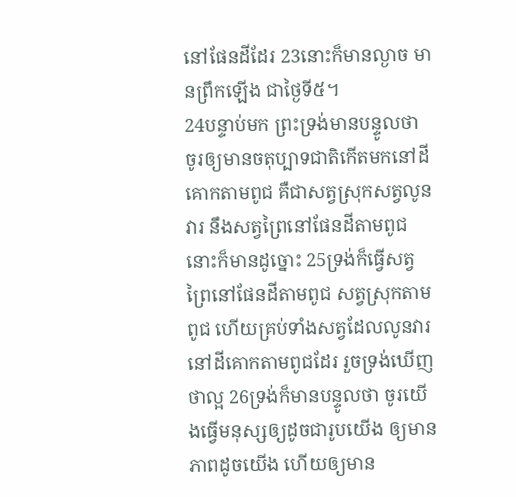នៅផែនដីដែរ 23នោះក៏មានល្ងាច មានព្រឹកឡើង ជាថ្ងៃទី៥។
24បន្ទាប់មក ព្រះ‌ទ្រង់មានបន្ទូលថា ចូរឲ្យមានចតុប្បាទជាតិកើតមកនៅដីគោកតាមពូជ គឺជាសត្វស្រុកសត្វលូនវារ នឹងសត្វព្រៃនៅផែនដីតាមពូជ នោះក៏មានដូច្នោះ 25ទ្រង់ក៏ធ្វើសត្វព្រៃនៅផែនដីតាមពូជ សត្វស្រុកតាមពូជ ហើយគ្រប់ទាំងសត្វដែលលូនវារនៅដីគោកតាមពូជដែរ រួចទ្រង់ឃើញថាល្អ 26ទ្រង់ក៏មានបន្ទូលថា ចូរយើងធ្វើមនុស្សឲ្យដូចជារូបយើង ឲ្យមានភាពដូចយើង ហើយឲ្យមាន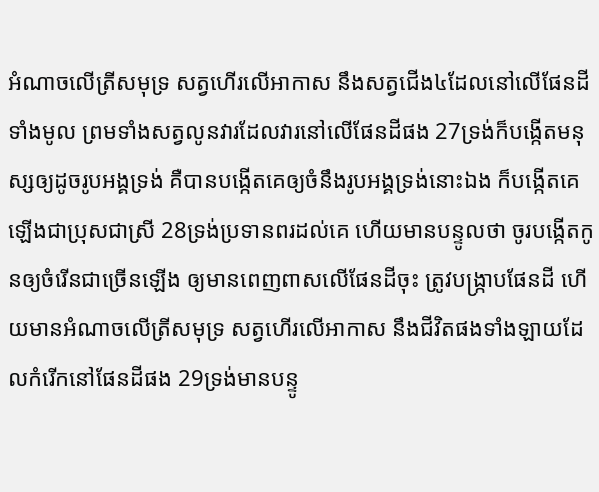អំណាចលើត្រីសមុទ្រ សត្វហើរលើអាកាស នឹងសត្វជើង៤ដែលនៅលើផែនដីទាំងមូល ព្រមទាំងសត្វលូនវារដែលវារនៅលើផែនដីផង 27ទ្រង់ក៏បង្កើតមនុស្សឲ្យដូចរូបអង្គទ្រង់ គឺបានបង្កើតគេឲ្យចំនឹងរូបអង្គទ្រង់នោះឯង ក៏បង្កើតគេឡើងជាប្រុសជាស្រី 28ទ្រង់ប្រទានពរដល់គេ ហើយមានបន្ទូលថា ចូរបង្កើតកូនឲ្យចំរើនជាច្រើនឡើង ឲ្យមានពេញ‌ពាសលើផែនដីចុះ ត្រូវបង្ក្រាបផែនដី ហើយមានអំណាចលើត្រីសមុទ្រ សត្វហើរលើអាកាស នឹងជីវិតផងទាំង‌ឡាយដែលកំរើកនៅផែនដីផង 29ទ្រង់មានបន្ទូ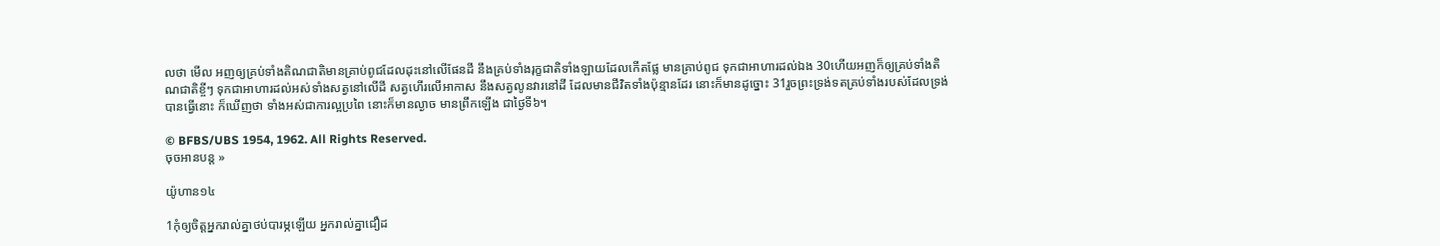លថា មើល អញឲ្យគ្រប់ទាំងតិណ‌ជាតិមានគ្រាប់ពូជដែលដុះនៅលើផែនដី នឹងគ្រប់ទាំងរុក្ខ‌ជាតិទាំង‌ឡាយដែលកើតផ្លែ មានគ្រាប់ពូជ ទុកជាអាហារដល់ឯង 30ហើយអញក៏ឲ្យគ្រប់ទាំងតិណ‌ជាតិខ្ចីៗ ទុកជាអាហារដល់អស់ទាំងសត្វនៅលើដី សត្វហើរលើអាកាស នឹងសត្វលូនវារនៅដី ដែលមានជីវិតទាំងប៉ុន្មានដែរ នោះក៏មានដូច្នោះ 31រួចព្រះ‌ទ្រង់ទតគ្រប់ទាំងរបស់ដែលទ្រង់បានធ្វើនោះ ក៏ឃើញថា ទាំងអស់ជាការល្អប្រពៃ នោះក៏មានល្ងាច មានព្រឹកឡើង ជាថ្ងៃទី៦។

© BFBS/UBS 1954, 1962. All Rights Reserved.
ចុចអានបន្ត »

យ៉ូហាន១៤

1កុំឲ្យចិត្តអ្នករាល់គ្នាថប់បារម្ភឡើយ អ្នករាល់គ្នាជឿដ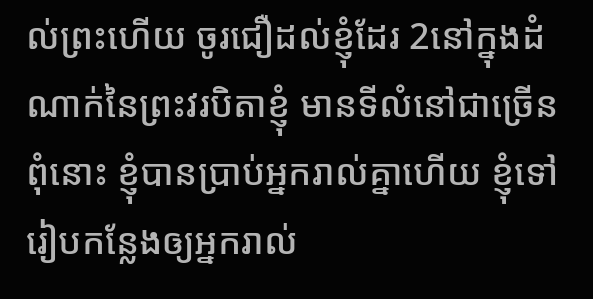ល់ព្រះហើយ ចូរជឿដល់ខ្ញុំដែរ 2នៅក្នុងដំណាក់នៃព្រះវរ‌បិតាខ្ញុំ មានទីលំនៅជាច្រើន ពុំនោះ ខ្ញុំបានប្រាប់អ្នករាល់គ្នាហើយ ខ្ញុំទៅរៀបកន្លែងឲ្យអ្នករាល់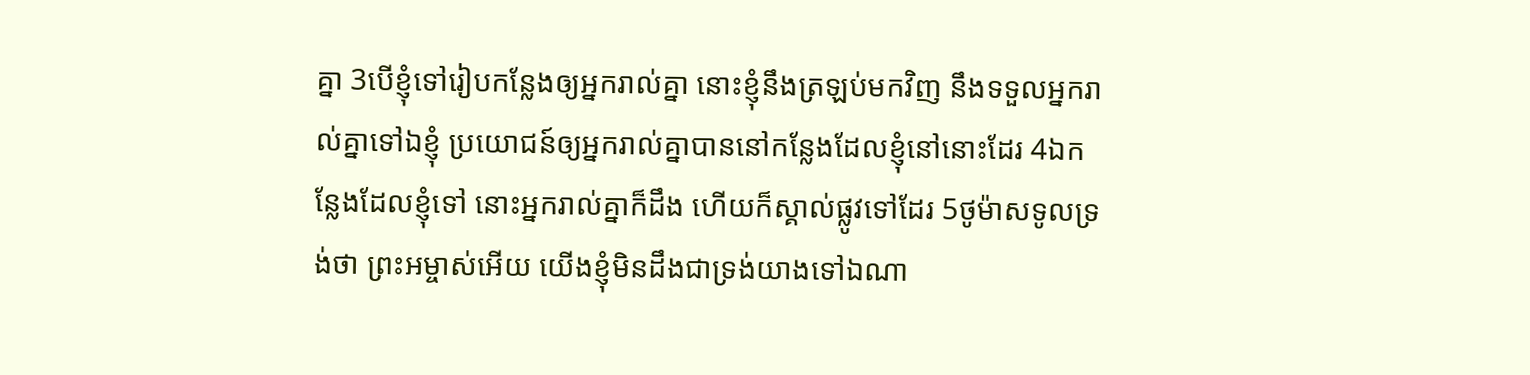គ្នា 3បើខ្ញុំទៅរៀបកន្លែងឲ្យអ្នករាល់គ្នា នោះខ្ញុំនឹងត្រឡប់មកវិញ នឹងទទួលអ្នករាល់គ្នាទៅឯខ្ញុំ ប្រយោជន៍ឲ្យអ្នករាល់គ្នាបាននៅកន្លែងដែលខ្ញុំនៅនោះដែរ 4ឯកន្លែងដែលខ្ញុំទៅ នោះអ្នករាល់គ្នាក៏ដឹង ហើយក៏ស្គាល់ផ្លូវទៅដែរ 5ថូម៉ាសទូលទ្រង់ថា ព្រះ‌អម្ចាស់អើយ យើងខ្ញុំមិនដឹងជាទ្រង់យាងទៅឯណា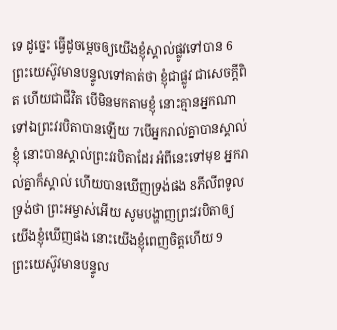ទេ ដូច្នេះ ធ្វើដូចម្តេចឲ្យយើងខ្ញុំស្គាល់ផ្លូវទៅបាន 6ព្រះ‌យេស៊ូវមានបន្ទូលទៅគាត់ថា ខ្ញុំជាផ្លូវ ជាសេចក្ដីពិត ហើយជាជីវិត បើមិនមកតាមខ្ញុំ នោះគ្មានអ្នកណាទៅឯព្រះវរ‌បិតាបានឡើយ 7បើអ្នករាល់គ្នាបានស្គាល់ខ្ញុំ នោះបានស្គាល់ព្រះវរ‌បិតាដែរ អំពីនេះទៅមុខ អ្នករាល់គ្នាក៏ស្គាល់ ហើយបានឃើញទ្រង់ផង 8ភីលីពទូលទ្រង់ថា ព្រះ‌អម្ចាស់អើយ សូមបង្ហាញព្រះវរ‌បិតាឲ្យយើងខ្ញុំឃើញផង នោះយើងខ្ញុំពេញចិត្តហើយ 9ព្រះ‌យេស៊ូវមានបន្ទូល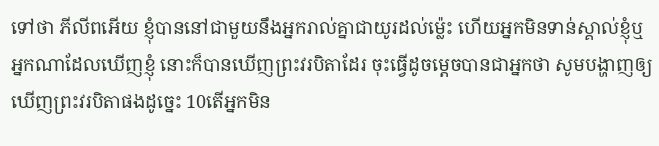ទៅថា ភីលីពអើយ ខ្ញុំបាននៅជាមួយនឹងអ្នករាល់គ្នាជាយូរដល់ម៉្លេះ ហើយអ្នកមិនទាន់ស្គាល់ខ្ញុំឬ អ្នកណាដែលឃើញខ្ញុំ នោះក៏បានឃើញព្រះវរ‌បិតាដែរ ចុះធ្វើដូចម្តេចបានជាអ្នកថា សូមបង្ហាញឲ្យឃើញព្រះវរ‌បិតាផងដូច្នេះ 10តើអ្នកមិន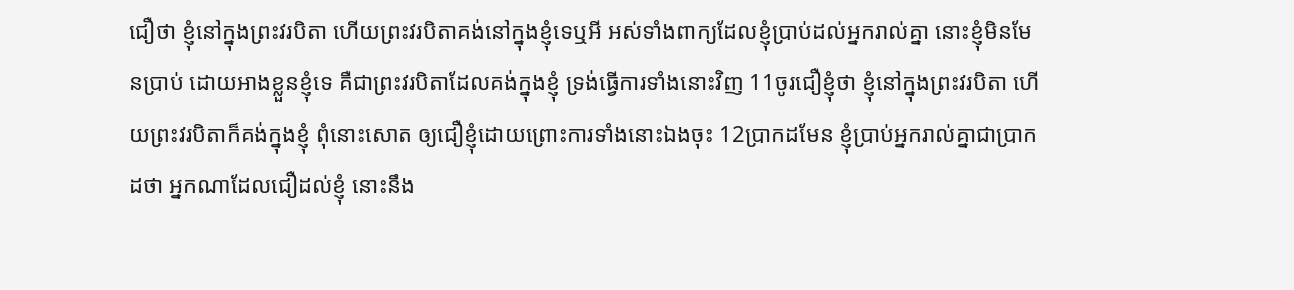ជឿថា ខ្ញុំនៅក្នុងព្រះវរ‌បិតា ហើយព្រះវរ‌បិតាគង់នៅក្នុងខ្ញុំទេឬអី អស់ទាំងពាក្យដែលខ្ញុំប្រាប់ដល់អ្នករាល់គ្នា នោះខ្ញុំមិនមែនប្រាប់ ដោយអាងខ្លួនខ្ញុំទេ គឺជាព្រះវរ‌បិតាដែលគង់ក្នុងខ្ញុំ ទ្រង់ធ្វើការទាំងនោះវិញ 11ចូរជឿខ្ញុំថា ខ្ញុំនៅក្នុងព្រះវរ‌បិតា ហើយព្រះវរ‌បិតាក៏គង់ក្នុងខ្ញុំ ពុំនោះសោត ឲ្យជឿខ្ញុំដោយព្រោះការទាំងនោះឯងចុះ 12ប្រាកដមែន ខ្ញុំប្រាប់អ្នករាល់គ្នាជាប្រាកដថា អ្នកណាដែលជឿដល់ខ្ញុំ នោះនឹង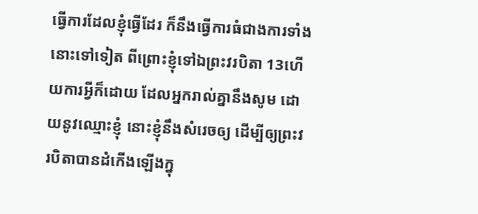ធ្វើការដែលខ្ញុំធ្វើដែរ ក៏នឹងធ្វើការធំជាងការទាំងនោះទៅទៀត ពីព្រោះខ្ញុំទៅឯព្រះវរ‌បិតា 13ហើយការអ្វីក៏ដោយ ដែលអ្នករាល់គ្នានឹងសូម ដោយនូវឈ្មោះខ្ញុំ នោះខ្ញុំនឹងសំរេចឲ្យ ដើម្បីឲ្យព្រះវរ‌បិតាបានដំកើងឡើងក្នុ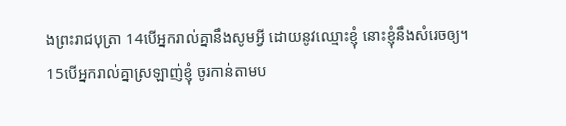ងព្រះ‌រាជ‌បុត្រា 14បើអ្នករាល់គ្នានឹងសូមអ្វី ដោយនូវឈ្មោះខ្ញុំ នោះខ្ញុំនឹងសំរេចឲ្យ។
15បើអ្នករាល់គ្នាស្រឡាញ់ខ្ញុំ ចូរកាន់តាមប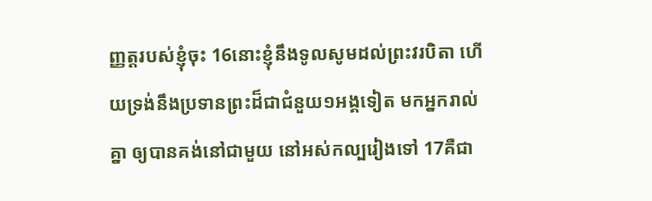ញ្ញត្តរបស់ខ្ញុំចុះ 16នោះខ្ញុំនឹងទូលសូមដល់ព្រះវរ‌បិតា ហើយទ្រង់នឹងប្រទានព្រះដ៏ជាជំនួយ១អង្គទៀត មកអ្នករាល់គ្នា ឲ្យបានគង់នៅជាមួយ នៅអស់‌កល្បរៀងទៅ 17គឺជា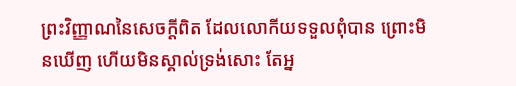ព្រះ‌វិញ្ញាណនៃសេចក្ដីពិត ដែលលោកីយទទួលពុំបាន ព្រោះមិនឃើញ ហើយមិនស្គាល់ទ្រង់សោះ តែអ្ន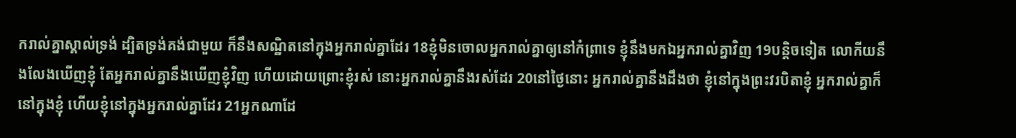ករាល់គ្នាស្គាល់ទ្រង់ ដ្បិតទ្រង់គង់ជាមួយ ក៏នឹងសណ្ឋិតនៅក្នុងអ្នករាល់គ្នាដែរ 18ខ្ញុំមិនចោលអ្នករាល់គ្នាឲ្យនៅកំព្រាទេ ខ្ញុំនឹងមកឯអ្នករាល់គ្នាវិញ 19បន្តិចទៀត លោកីយនឹងលែងឃើញខ្ញុំ តែអ្នករាល់គ្នានឹងឃើញខ្ញុំវិញ ហើយដោយព្រោះខ្ញុំរស់ នោះអ្នករាល់គ្នានឹងរស់ដែរ 20នៅថ្ងៃនោះ អ្នករាល់គ្នានឹងដឹងថា ខ្ញុំនៅក្នុងព្រះវរ‌បិតាខ្ញុំ អ្នករាល់គ្នាក៏នៅក្នុងខ្ញុំ ហើយខ្ញុំនៅក្នុងអ្នករាល់គ្នាដែរ 21អ្នកណាដែ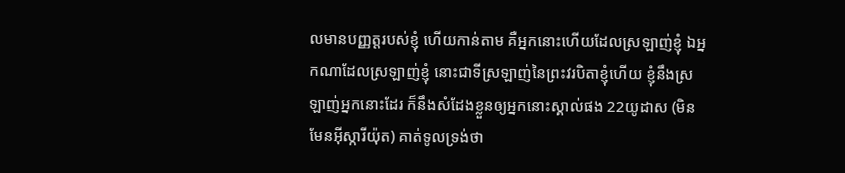លមានបញ្ញត្តរបស់ខ្ញុំ ហើយកាន់តាម គឺអ្នកនោះហើយដែលស្រឡាញ់ខ្ញុំ ឯអ្នកណាដែលស្រឡាញ់ខ្ញុំ នោះជាទីស្រឡាញ់នៃព្រះវរ‌បិតាខ្ញុំហើយ ខ្ញុំនឹងស្រឡាញ់អ្នកនោះដែរ ក៏នឹងសំដែងខ្លួនឲ្យអ្នកនោះស្គាល់ផង 22យូដាស (មិនមែនអ៊ីស្កា‌រីយ៉ុត) គាត់ទូលទ្រង់ថា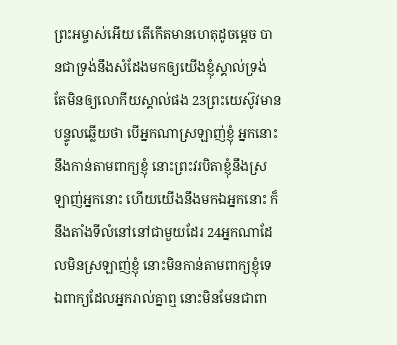ព្រះ‌អម្ចាស់អើយ តើកើតមានហេតុដូចម្តេច បានជាទ្រង់នឹងសំដែងមកឲ្យយើងខ្ញុំស្គាល់ទ្រង់ តែមិនឲ្យលោកីយស្គាល់ផង 23ព្រះ‌យេស៊ូវមានបន្ទូលឆ្លើយថា បើអ្នកណាស្រឡាញ់ខ្ញុំ អ្នកនោះនឹងកាន់តាមពាក្យខ្ញុំ នោះព្រះវរ‌បិតាខ្ញុំនឹងស្រឡាញ់អ្នកនោះ ហើយយើងនឹងមកឯអ្នកនោះ ក៏នឹងតាំងទីលំនៅនៅជាមួយដែរ 24អ្នកណាដែលមិនស្រឡាញ់ខ្ញុំ នោះមិនកាន់តាមពាក្យខ្ញុំទេ ឯពាក្យដែលអ្នករាល់គ្នាឮ នោះមិនមែនជាពា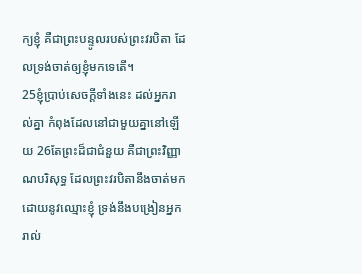ក្យខ្ញុំ គឺជាព្រះ‌បន្ទូលរបស់ព្រះវរ‌បិតា ដែលទ្រង់ចាត់ឲ្យខ្ញុំមកទេតើ។
25ខ្ញុំប្រាប់សេចក្ដីទាំងនេះ ដល់អ្នករាល់គ្នា កំពុងដែលនៅជាមួយគ្នានៅឡើយ 26តែព្រះដ៏ជាជំនួយ គឺជាព្រះ‌វិញ្ញាណបរិសុទ្ធ ដែលព្រះវរ‌បិតានឹងចាត់មក ដោយនូវឈ្មោះខ្ញុំ ទ្រង់នឹងបង្រៀនអ្នករាល់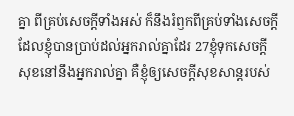គ្នា ពីគ្រប់សេចក្ដីទាំងអស់ ក៏នឹងរំឭកពីគ្រប់ទាំងសេចក្ដី ដែលខ្ញុំបានប្រាប់ដល់អ្នករាល់គ្នាដែរ 27ខ្ញុំទុកសេចក្ដីសុខនៅនឹងអ្នករាល់គ្នា គឺខ្ញុំឲ្យសេចក្ដីសុខ‌សាន្តរបស់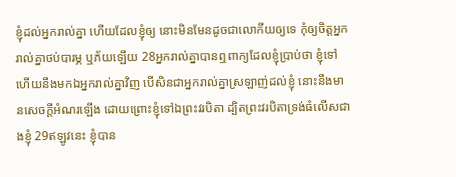ខ្ញុំដល់អ្នករាល់គ្នា ហើយដែលខ្ញុំឲ្យ នោះមិនមែនដូចជាលោកីយឲ្យទេ កុំឲ្យចិត្តអ្នករាល់គ្នាថប់បារម្ភ ឬភ័យឡើយ 28អ្នករាល់គ្នាបានឮពាក្យដែលខ្ញុំប្រាប់ថា ខ្ញុំទៅ ហើយនឹងមកឯអ្នករាល់គ្នាវិញ បើសិនជាអ្នករាល់គ្នាស្រឡាញ់ដល់ខ្ញុំ នោះនឹងមានសេចក្ដីអំណរឡើង ដោយព្រោះខ្ញុំទៅឯព្រះវរ‌បិតា ដ្បិតព្រះវរ‌បិតាទ្រង់ធំលើសជាងខ្ញុំ 29ឥឡូវនេះ ខ្ញុំបាន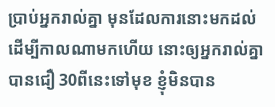ប្រាប់អ្នករាល់គ្នា មុនដែលការនោះមកដល់ ដើម្បីកាលណាមកហើយ នោះឲ្យអ្នករាល់គ្នាបានជឿ 30ពីនេះទៅមុខ ខ្ញុំមិនបាន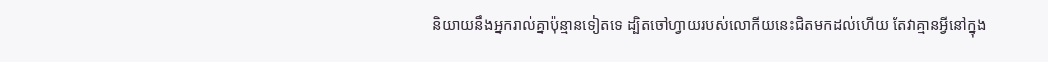និយាយនឹងអ្នករាល់គ្នាប៉ុន្មានទៀតទេ ដ្បិតចៅហ្វាយរបស់លោកីយនេះជិតមកដល់ហើយ តែវាគ្មានអ្វីនៅក្នុង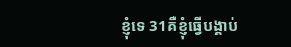ខ្ញុំទេ 31គឺខ្ញុំធ្វើបង្គាប់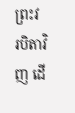ព្រះវរ‌បិតាវិញ ដើ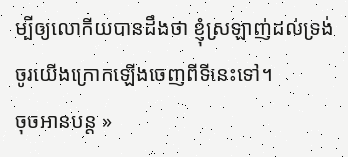ម្បីឲ្យលោកីយបានដឹងថា ខ្ញុំស្រឡាញ់ដល់ទ្រង់ ចូរយើងក្រោកឡើងចេញពីទីនេះទៅ។
ចុចអានបន្ត »